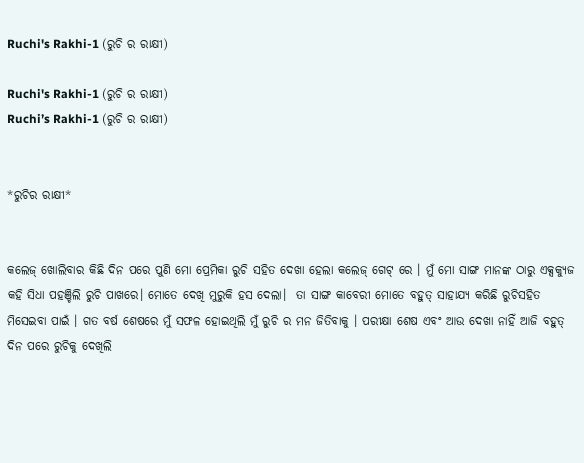Ruchi's Rakhi-1 (ରୁଚି ର ରାକ୍ଷୀ)

Ruchi's Rakhi-1 (ରୁଚି ର ରାକ୍ଷୀ)
Ruchi’s Rakhi-1 (ରୁଚି ର ରାକ୍ଷୀ)


*ରୁଚିର ରାକ୍ଷୀ*


କଲେଜ୍ ଖୋଲିବାର କିଛି ଦିନ ପରେ ପୁଣି ମୋ ପ୍ରେମିକା ରୁଚି ସହିତ ଦେଖା ହେଲା କଲେଜ୍ ଗେଟ୍ ରେ । ମୁଁ ମୋ ସାଙ୍ଗ ମାନଙ୍କ ଠାରୁ ଏକ୍ସକ୍ୟୁଜ କହି ସିଧା ପହଞ୍ଚିଲି ରୁଚି ପାଖରେ। ମୋତେ ଦେଖି ମୁରୁକି ହସ ଦେଲା।  ତା ସାଙ୍ଗ କାବେରୀ ମୋତେ ବହୁତ୍ ସାହାଯ୍ୟ କରିଛି ରୁଚିସହିତ ମିସେଇବା ପାଇଁ । ଗତ ବର୍ଷ ଶେଷରେ ମୁଁ ସଫଳ ହୋଇଥିଲି ମୁଁ ରୁଚି ର ମନ ଜିତିବାକୁ । ପରୀକ୍ଷା ଶେଷ ଏବଂ ଆଉ ଦେଖା ନାହିଁ ଆଜି ବହୁତ୍ ଦିନ ପରେ ରୁଚିକୁ ଦେଖିଲି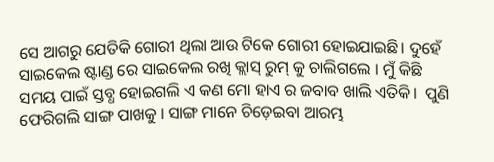ସେ ଆଗରୁ ଯେତିକି ଗୋରୀ ଥିଲା ଆଉ ଟିକେ ଗୋରୀ ହୋଇଯାଇଛି। ଦୁହେଁ ସାଇକେଲ ଷ୍ଟାଣ୍ଡ ରେ ସାଇକେଲ ରଖି କ୍ଲାସ୍ ରୁମ୍ କୁ ଚାଲିଗଲେ । ମୁଁ କିଛି ସମୟ ପାଇଁ ସ୍ତବ୍ଧ ହୋଇଗଲି ଏ କଣ ମୋ ହାଏ ର ଜବାବ ଖାଲି ଏତିକି।  ପୁଣି ଫେରିଗଲି ସାଙ୍ଗ ପାଖକୁ । ସାଙ୍ଗ ମାନେ ଚିଡ଼େଇବା ଆରମ୍ଭ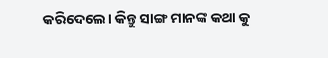କରିଦେଲେ। କିନ୍ତୁ ସାଙ୍ଗ ମାନଙ୍କ କଥା କୁ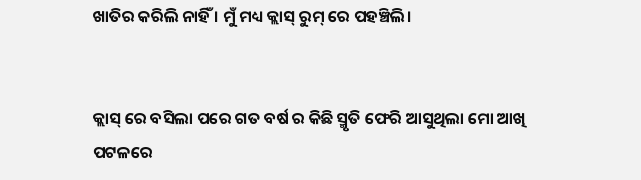ଖାତିର କରିଲି ନାହିଁ । ମୁଁ ମଧ୍ୟ କ୍ଲାସ୍ ରୁମ୍ ରେ ପହଞ୍ଚିଲି।


କ୍ଲାସ୍ ରେ ବସିଲା ପରେ ଗତ ବର୍ଷ ର କିଛି ସ୍ମୃତି ଫେରି ଆସୁଥିଲା ମୋ ଆଖି ପଟଳରେ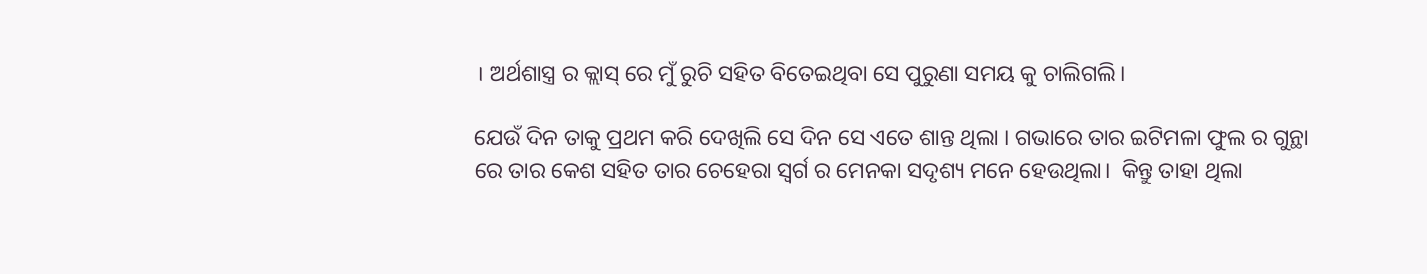। ଅର୍ଥଶାସ୍ତ୍ର ର କ୍ଲାସ୍ ରେ ମୁଁ ରୁଚି ସହିତ ବିତେଇଥିବା ସେ ପୁରୁଣା ସମୟ କୁ ଚାଲିଗଲି।

ଯେଉଁ ଦିନ ତାକୁ ପ୍ରଥମ କରି ଦେଖିଲି ସେ ଦିନ ସେ ଏତେ ଶାନ୍ତ ଥିଲା । ଗଭାରେ ତାର ଇଟିମଳା ଫୁଲ ର ଗୁନ୍ଥା ରେ ତାର କେଶ ସହିତ ତାର ଚେହେରା ସ୍ବର୍ଗ ର ମେନକା ସଦୃଶ୍ୟ ମନେ ହେଉଥିଲା।  କିନ୍ତୁ ତାହା ଥିଲା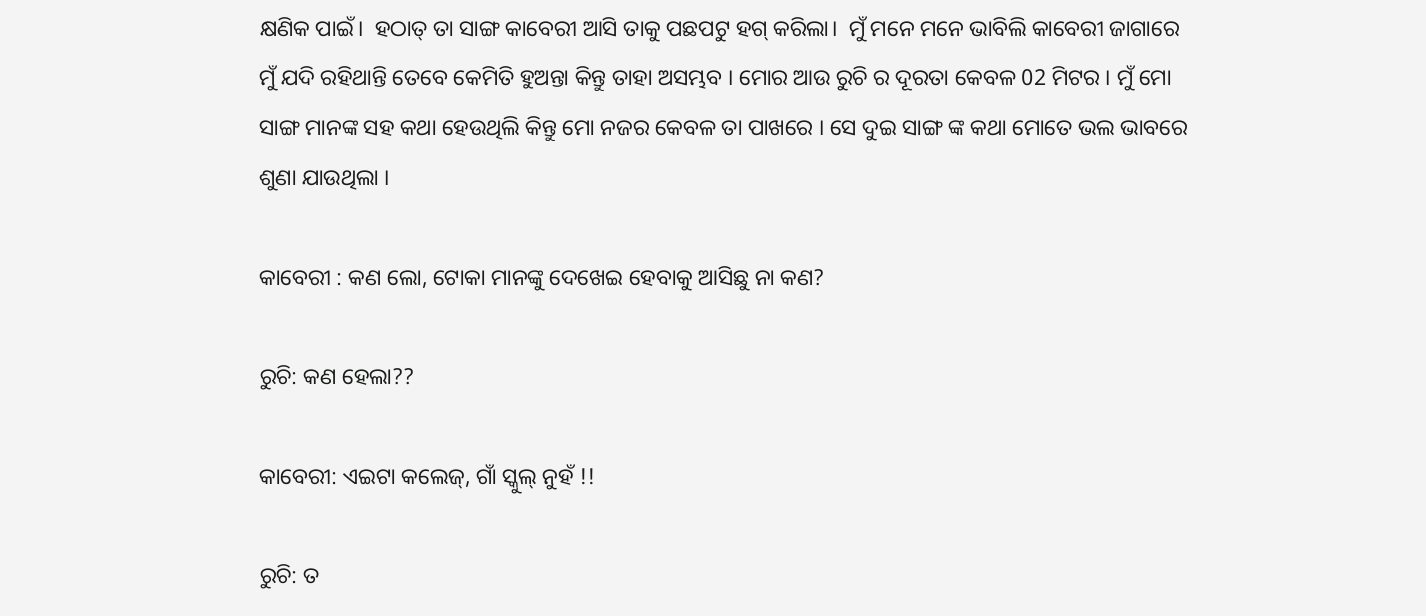କ୍ଷଣିକ ପାଇଁ।  ହଠାତ୍ ତା ସାଙ୍ଗ କାବେରୀ ଆସି ତାକୁ ପଛପଟୁ ହଗ୍ କରିଲା।  ମୁଁ ମନେ ମନେ ଭାବିଲି କାବେରୀ ଜାଗାରେ ମୁଁ ଯଦି ରହିଥାନ୍ତି ତେବେ କେମିତି ହୁଅନ୍ତା କିନ୍ତୁ ତାହା ଅସମ୍ଭବ । ମୋର ଆଉ ରୁଚି ର ଦୂରତା କେବଳ 02 ମିଟର । ମୁଁ ମୋ ସାଙ୍ଗ ମାନଙ୍କ ସହ କଥା ହେଉଥିଲି କିନ୍ତୁ ମୋ ନଜର କେବଳ ତା ପାଖରେ । ସେ ଦୁଇ ସାଙ୍ଗ ଙ୍କ କଥା ମୋତେ ଭଲ ଭାବରେ ଶୁଣା ଯାଉଥିଲା ।

କାବେରୀ : କଣ ଲୋ, ଟୋକା ମାନଙ୍କୁ ଦେଖେଇ ହେବାକୁ ଆସିଛୁ ନା କଣ?

ରୁଚି: କଣ ହେଲା??

କାବେରୀ: ଏଇଟା କଲେଜ୍, ଗାଁ ସ୍କୁଲ୍ ନୁହଁ !!

ରୁଚି: ତ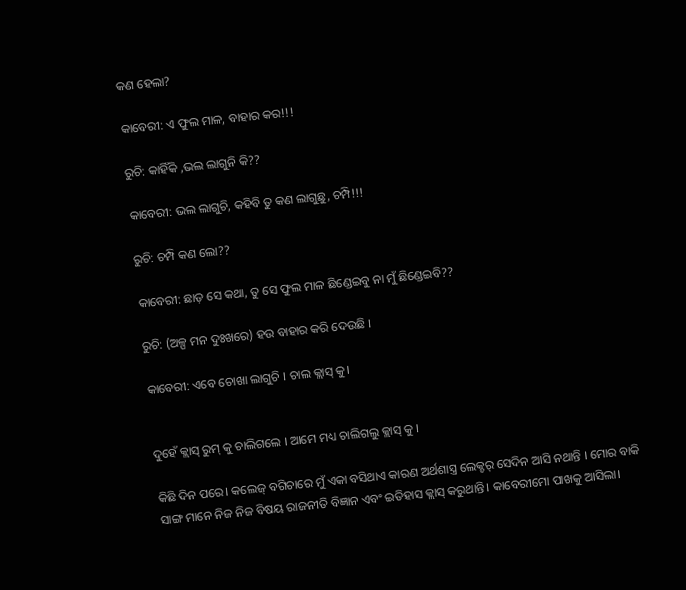କଣ ହେଲା?

କାବେରୀ: ଏ ଫୁଲ ମାଳ, ବାହାର କର!!!

ରୁଚି: କାହିଁକି ,ଭଲ ଲାଗୁନି କି??

କାବେରୀ: ଭଲ ଲାଗୁଚି, କହିବି ତୁ କଣ ଲାଗୁଛୁ, ଚମ୍ପି!!!

ରୁଚି: ଚମ୍ପି କଣ ଲୋ??

କାବେରୀ: ଛାଡ଼ ସେ କଥା, ତୁ ସେ ଫୁଲ ମାଳ ଛିଣ୍ଡେଇବୁ ନା ମୁଁ ଛିଣ୍ଡେଇବି??

ରୁଚି: (ଅଳ୍ପ ମନ ଦୁଃଖରେ) ହଉ ବାହାର କରି ଦେଉଛି ।

କାବେରୀ: ଏବେ ଚୋଖା ଲାଗୁଚି । ଚାଲ କ୍ଲାସ୍ କୁ।


ଦୁହେଁ କ୍ଲାସ୍ ରୁମ୍ କୁ ଚାଲିଗଲେ । ଆମେ ମଧ୍ୟ ଚାଲିଗଲୁ କ୍ଲାସ୍ କୁ ।

କିଛି ଦିନ ପରେ। କଲେଜ୍ ବଗିଚାରେ ମୁଁ ଏକା ବସିଥାଏ କାରଣ ଅର୍ଥଶାସ୍ତ୍ର ଲେକ୍ଚର୍ ସେଦିନ ଆସି ନଥାନ୍ତି । ମୋର ବାକି ସାଙ୍ଗ ମାନେ ନିଜ ନିଜ ବିଷୟ ରାଜନୀତି ବିଜ୍ଞାନ ଏବଂ ଇତିହାସ କ୍ଲାସ୍ କରୁଥାନ୍ତି। କାବେରୀମୋ ପାଖକୁ ଆସିଲା।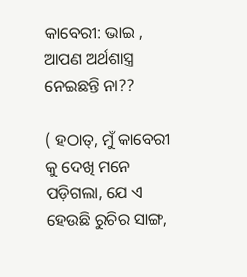କାବେରୀ: ଭାଇ , ଆପଣ ଅର୍ଥଶାସ୍ତ୍ର ନେଇଛନ୍ତି ନା??

( ହଠାତ୍, ମୁଁ କାବେରୀ କୁ ଦେଖି ମନେ ପଡ଼ିଗଲା, ଯେ ଏ ହେଉଛି ରୁଚିର ସାଙ୍ଗ,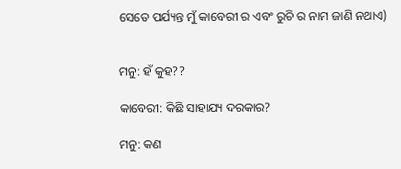ସେତେ ପର୍ଯ୍ୟନ୍ତ ମୁଁ କାବେରୀ ର ଏବଂ ରୁଚି ର ନାମ ଜାଣି ନଥାଏ)


ମନୁ: ହଁ କୁହ??

କାବେରୀ: କିଛି ସାହାଯ୍ୟ ଦରକାର?

ମନୁ: କଣ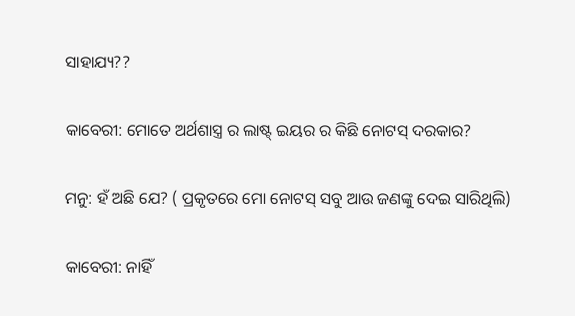ସାହାଯ୍ୟ??

କାବେରୀ: ମୋତେ ଅର୍ଥଶାସ୍ତ୍ର ର ଲାଷ୍ଟ୍ ଇୟର ର କିଛି ନୋଟସ୍ ଦରକାର?

ମନୁ: ହଁ ଅଛି ଯେ? ( ପ୍ରକୃତରେ ମୋ ନୋଟସ୍ ସବୁ ଆଉ ଜଣଙ୍କୁ ଦେଇ ସାରିଥିଲି)

କାବେରୀ: ନାହିଁ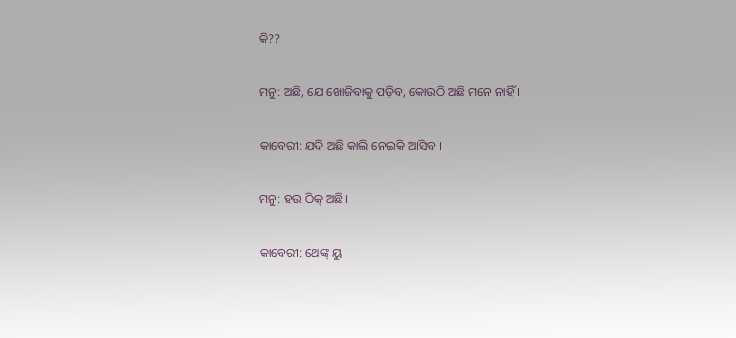କି??

ମନୁ: ଅଛି, ଯେ ଖୋଜିବାକୁ ପଡ଼ିବ, କୋଉଠି ଅଛି ମନେ ନାହିଁ ।

କାବେରୀ: ଯଦି ଅଛି କାଲି ନେଇକି ଆସିବ ।

ମନୁ: ହଉ ଠିକ୍ ଅଛି।

କାବେରୀ: ଥେଙ୍କ୍ ୟୁ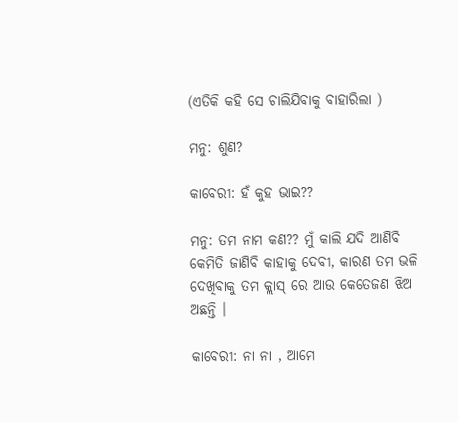(ଏତିକି କହି ସେ ଚାଲିଯିବାକୁ ବାହାରିଲା )

ମନୁ: ଶୁଣ?

କାବେରୀ: ହଁ କୁହ ଭାଇ??

ମନୁ: ତମ ନାମ କଣ?? ମୁଁ କାଲି ଯଦି ଆଣିବି କେମିତି ଜାଣିବି କାହାକୁ ଦେବୀ, କାରଣ ତମ ଭଳି ଦେଖିବାକୁ ତମ କ୍ଲାସ୍ ରେ ଆଉ କେତେଜଣ ଝିଅ ଅଛନ୍ତି ।

କାବେରୀ: ନା ନା , ଆମେ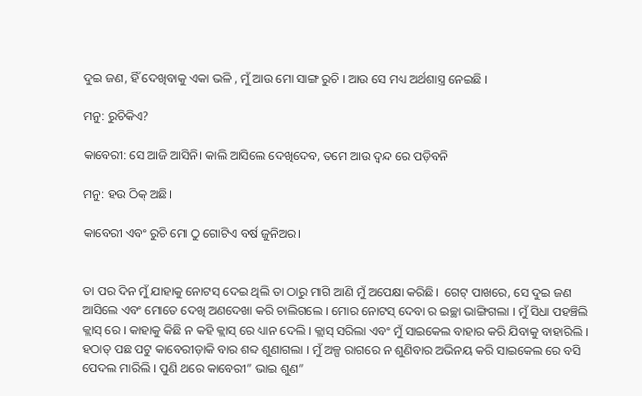ଦୁଇ ଜଣ, ହିଁ ଦେଖିବାକୁ ଏକା ଭଳି , ମୁଁ ଆଉ ମୋ ସାଙ୍ଗ ରୁଚି । ଆଉ ସେ ମଧ୍ୟ ଅର୍ଥଶାସ୍ତ୍ର ନେଇଛି ।

ମନୁ: ରୁଚିକିଏ?

କାବେରୀ: ସେ ଆଜି ଆସିନି। କାଲି ଆସିଲେ ଦେଖିଦେବ, ତମେ ଆଉ ଦ୍ଵନ୍ଦ ରେ ପଡ଼ିବନି

ମନୁ: ହଉ ଠିକ୍ ଅଛି।

କାବେରୀ ଏବଂ ରୁଚି ମୋ ଠୁ ଗୋଟିଏ ବର୍ଷ ଜୁନିଅର।


ତା ପର ଦିନ ମୁଁ ଯାହାକୁ ନୋଟସ୍ ଦେଇ ଥିଲି ତା ଠାରୁ ମାଗି ଆଣି ମୁଁ ଅପେକ୍ଷା କରିଛି।  ଗେଟ୍ ପାଖରେ, ସେ ଦୁଇ ଜଣ ଆସିଲେ ଏବଂ ମୋତେ ଦେଖି ଅଣଦେଖା କରି ଚାଲିଗଲେ । ମୋର ନୋଟସ୍ ଦେବା ର ଇଚ୍ଛା ଭାଙ୍ଗିଗଲା । ମୁଁ ସିଧା ପହଞ୍ଚିଲି କ୍ଲାସ୍ ରେ । କାହାକୁ କିଛି ନ କହି କ୍ଲାସ୍ ରେ ଧ୍ୟାନ ଦେଲି । କ୍ଲାସ୍ ସରିଲା ଏବଂ ମୁଁ ସାଇକେଲ ବାହାର କରି ଯିବାକୁ ବାହାରିଲି । ହଠାତ୍ ପଛ ପଟୁ କାବେରୀଡ଼ାକି ବାର ଶବ୍ଦ ଶୁଣାଗଲା । ମୁଁ ଅଳ୍ପ ରାଗରେ ନ ଶୁଣିବାର ଅଭିନୟ କରି ସାଇକେଲ ରେ ବସି ପେଦଲ ମାରିଲି । ପୁଣି ଥରେ କାବେରୀ” ଭାଇ ଶୁଣ”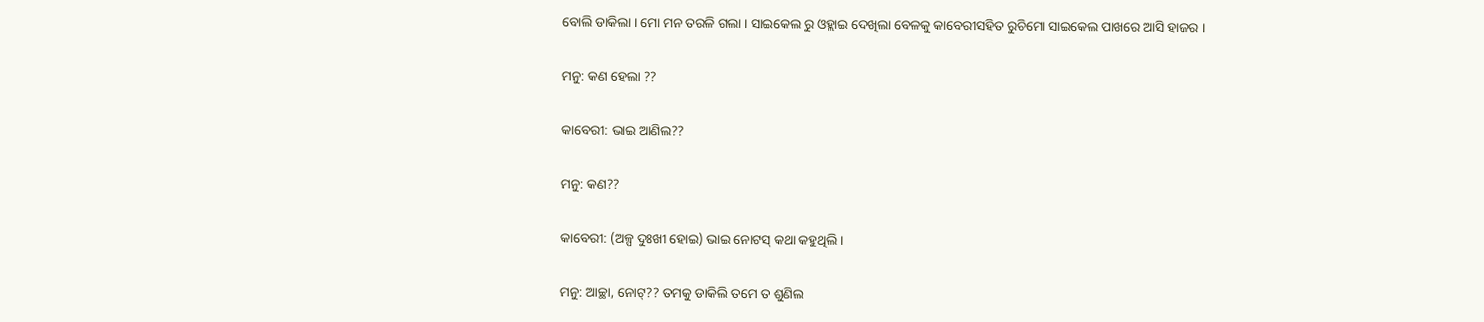ବୋଲି ଡାକିଲା । ମୋ ମନ ତରଳି ଗଲା । ସାଇକେଲ ରୁ ଓହ୍ଲାଇ ଦେଖିଲା ବେଳକୁ କାବେରୀସହିତ ରୁଚିମୋ ସାଇକେଲ ପାଖରେ ଆସି ହାଜର ।

ମନୁ: କଣ ହେଲା ??

କାବେରୀ: ଭାଇ ଆଣିଲ??

ମନୁ: କଣ??

କାବେରୀ: (ଅଳ୍ପ ଦୁଃଖୀ ହୋଇ) ଭାଇ ନୋଟସ୍ କଥା କହୁଥିଲି ।

ମନୁ: ଆଚ୍ଛା, ନୋଟ୍?? ତମକୁ ଡାକିଲି ତମେ ତ ଶୁଣିଲ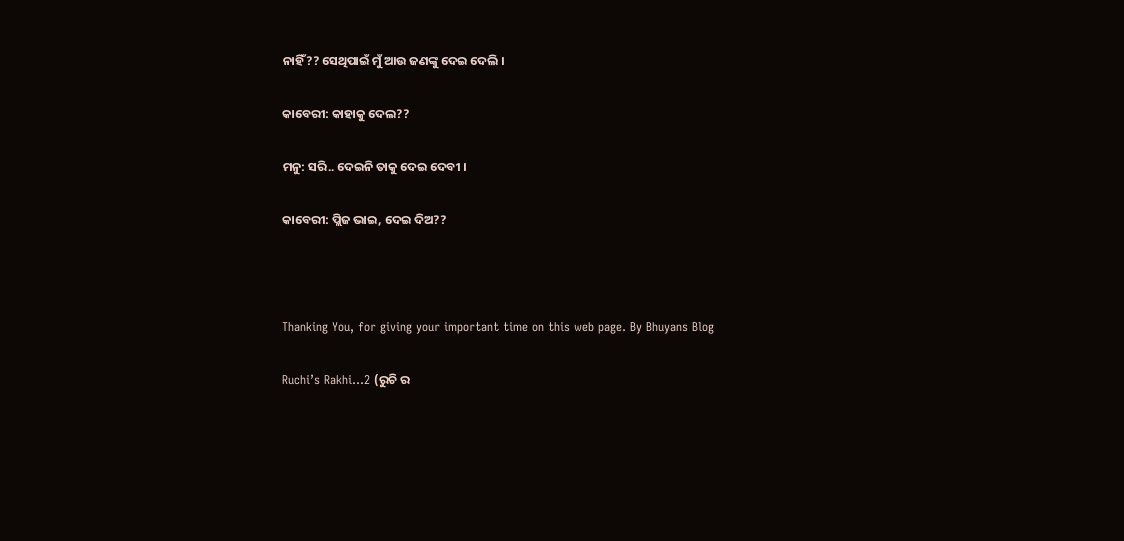ନାହିଁ?? ସେଥିପାଇଁ ମୁଁ ଆଉ ଜଣଙ୍କୁ ଦେଇ ଦେଲି ।

କାବେରୀ: କାହାକୁ ଦେଲ??

ମନୁ: ସରି.. ଦେଇନି ତାକୁ ଦେଇ ଦେବୀ ।

କାବେରୀ: ପ୍ଲିଜ ଭାଇ, ଦେଇ ଦିଅ??



Thanking You, for giving your important time on this web page. By Bhuyans Blog

Ruchi’s Rakhi…2 (ରୁଚି ର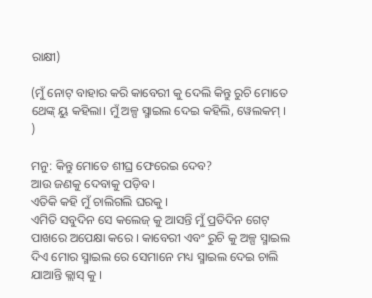ରାକ୍ଷୀ)

(ମୁଁ ନୋଟ୍ ବାହାର କରି କାବେରୀ କୁ ଦେଲି କିନ୍ତୁ ରୁଚି ମୋତେ ଥେଙ୍କ୍ ୟୁ କହିଲା। ମୁଁ ଅଳ୍ପ ସ୍ମାଇଲ ଦେଇ କହିଲି, ୱେଲକମ୍ । )

ମନୁ: କିନ୍ତୁ ମୋତେ ଶୀଘ୍ର ଫେରେଇ ଦେବ?
ଆଉ ଜଣକୁ ଦେବାକୁ ପଡ଼ିବ ।
ଏତିକି କହି ମୁଁ ଚାଲିଗଲି ଘରକୁ ।
ଏମିତି ସବୁଦିନ ସେ କଲେଜ୍ କୁ ଆସନ୍ତି ମୁଁ ପ୍ରତିଦିନ ଗେଟ୍ ପାଖରେ ଅପେକ୍ଷା କରେ । କାବେରୀ ଏବଂ ରୁଚି କୁ ଅଳ୍ପ ସ୍ମାଇଲ ଦିଏ ମୋର ସ୍ମାଇଲ ରେ ସେମାନେ ମଧ୍ୟ ସ୍ମାଇଲ ଦେଇ ଚାଲି ଯାଆନ୍ତି କ୍ଲାସ୍ କୁ ।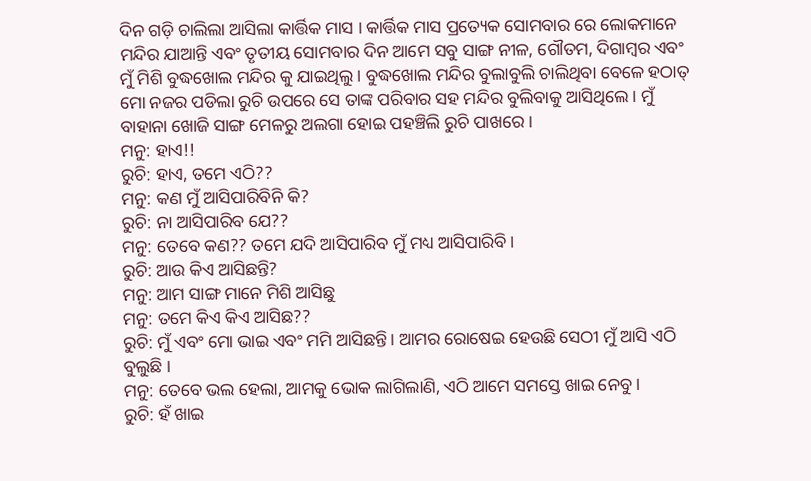ଦିନ ଗଡ଼ି ଚାଲିଲା ଆସିଲା କାର୍ତ୍ତିକ ମାସ । କାର୍ତ୍ତିକ ମାସ ପ୍ରତ୍ୟେକ ସୋମବାର ରେ ଲୋକମାନେ ମନ୍ଦିର ଯାଆନ୍ତି ଏବଂ ତୃତୀୟ ସୋମବାର ଦିନ ଆମେ ସବୁ ସାଙ୍ଗ ନୀଳ, ଗୌତମ, ଦିଗାମ୍ବର ଏବଂ ମୁଁ ମିଶି ବୁଦ୍ଧଖୋଲ ମନ୍ଦିର କୁ ଯାଇଥିଲୁ। ବୁଦ୍ଧଖୋଲ ମନ୍ଦିର ବୁଲାବୁଲି ଚାଲିଥିବା ବେଳେ ହଠାତ୍ ମୋ ନଜର ପଡିଲା ରୁଚି ଉପରେ ସେ ତାଙ୍କ ପରିବାର ସହ ମନ୍ଦିର ବୁଲିବାକୁ ଆସିଥିଲେ । ମୁଁ ବାହାନା ଖୋଜି ସାଙ୍ଗ ମେଳରୁ ଅଲଗା ହୋଇ ପହଞ୍ଚିଲି ରୁଚି ପାଖରେ ।
ମନୁ: ହାଏ!!
ରୁଚି: ହାଏ, ତମେ ଏଠି??
ମନୁ: କଣ ମୁଁ ଆସିପାରିବିନି କି?
ରୁଚି: ନା ଆସିପାରିବ ଯେ??
ମନୁ: ତେବେ କଣ?? ତମେ ଯଦି ଆସିପାରିବ ମୁଁ ମଧ୍ୟ ଆସିପାରିବି ।
ରୁଚି: ଆଉ କିଏ ଆସିଛନ୍ତି?
ମନୁ: ଆମ ସାଙ୍ଗ ମାନେ ମିଶି ଆସିଛୁ
ମନୁ: ତମେ କିଏ କିଏ ଆସିଛ??
ରୁଚି: ମୁଁ ଏବଂ ମୋ ଭାଇ ଏବଂ ମମି ଆସିଛନ୍ତି। ଆମର ରୋଷେଇ ହେଉଛି ସେଠୀ ମୁଁ ଆସି ଏଠି ବୁଲୁଛି ।
ମନୁ: ତେବେ ଭଲ ହେଲା, ଆମକୁ ଭୋକ ଲାଗିଲାଣି, ଏଠି ଆମେ ସମସ୍ତେ ଖାଇ ନେବୁ ।
ରୁଚି: ହଁ ଖାଇ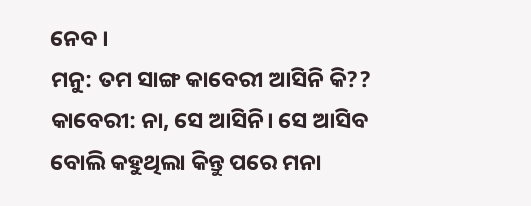ନେବ ।
ମନୁ: ତମ ସାଙ୍ଗ କାବେରୀ ଆସିନି କି??
କାବେରୀ: ନା, ସେ ଆସିନି। ସେ ଆସିବ ବୋଲି କହୁଥିଲା କିନ୍ତୁ ପରେ ମନା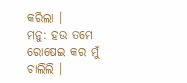କରିଲା ।
ମନୁ: ହଉ ତମେ ରୋଷେଇ କର ମୁଁ ଚାଲିଲି ।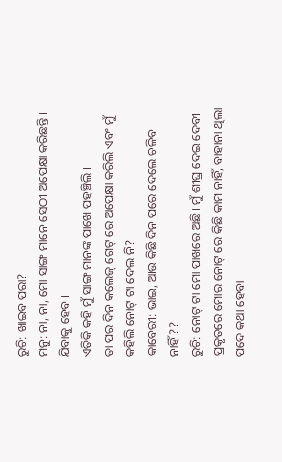ରୁଚି: ଖାଇବ ପରା?
ମନୁ: ନା, ନା, ମୋ ସାଙ୍ଗ ମାନେ ସେଠୀ ଅପେକ୍ଷା କରିଛନ୍ତି । ଯିବାକୁ ହେବ ।
ଏତିକି କହି ମୁଁ ସାଙ୍ଗ ମାନଙ୍କ ପାଖେ ପହଞ୍ଚିଲି ।
ତା ପର ଦିନ କଲେଜ୍ ଗେଟ୍ ରେ ଅପେକ୍ଷା କରିଲି ଏବଂ ମୁଁ କହିଲି ନୋଟ୍ ଟା ଦେଲ ନି?
କାବେରୀ: ଭାଇ, ଆଉ କିଛି ଦିନ ପରେ ଦେଲେ ଚଳିବ ନାହିଁ??
ରୁଚି: ନୋଟ୍ ଟା ମୋ ପାଖରେ ଅଛି। ମୁଁ ଶୀଘ୍ର ଦେଇ ଦେବୀ
ପ୍ରକୃତରେ ମୋର ନୋଟ୍ ରେ କିଛି କାମ ନାହିଁ, ବାହାନା ଥିଲା ପଦେ କଥା ହେବା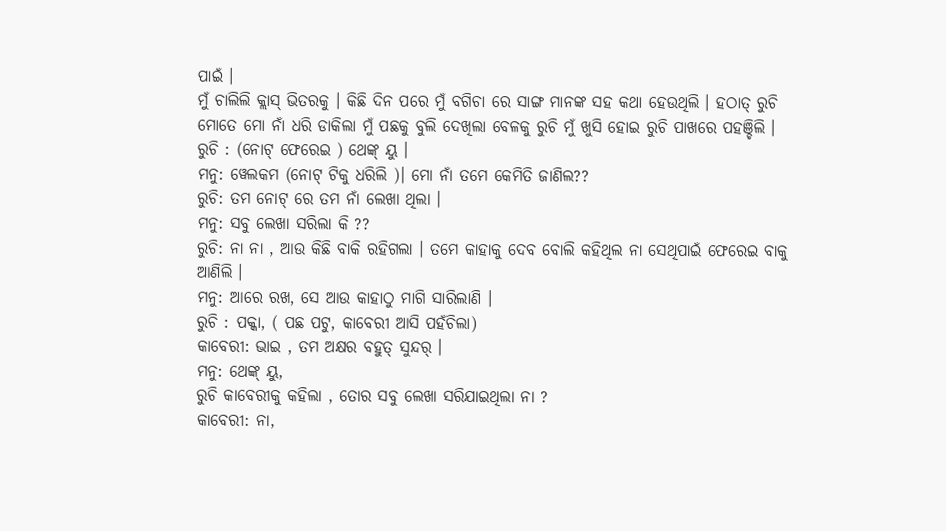ପାଇଁ ।
ମୁଁ ଚାଲିଲି କ୍ଲାସ୍ ଭିତରକୁ । କିଛି ଦିନ ପରେ ମୁଁ ବଗିଚା ରେ ସାଙ୍ଗ ମାନଙ୍କ ସହ କଥା ହେଉଥିଲି । ହଠାତ୍ ରୁଚି ମୋତେ ମୋ ନାଁ ଧରି ଡାକିଲା ମୁଁ ପଛକୁ ବୁଲି ଦେଖିଲା ବେଳକୁ ରୁଚି ମୁଁ ଖୁସି ହୋଇ ରୁଚି ପାଖରେ ପହଞ୍ଚିଲି ।
ରୁଚି : (ନୋଟ୍ ଫେରେଇ ) ଥେଙ୍କ୍ ୟୁ ।
ମନୁ: ୱେଲକମ (ନୋଟ୍ ଟିକୁ ଧରିଲି )। ମୋ ନାଁ ତମେ କେମିତି ଜାଣିଲ??
ରୁଚି: ତମ ନୋଟ୍ ରେ ତମ ନାଁ ଲେଖା ଥିଲା ।
ମନୁ: ସବୁ ଲେଖା ସରିଲା କି ??
ରୁଚି: ନା ନା , ଆଉ କିଛି ବାକି ରହିଗଲା । ତମେ କାହାକୁ ଦେବ ବୋଲି କହିଥିଲ ନା ସେଥିପାଇଁ ଫେରେଇ ବାକୁ ଆଣିଲି ।
ମନୁ: ଆରେ ରଖ, ସେ ଆଉ କାହାଠୁ ମାଗି ସାରିଲାଣି ।
ରୁଚି : ପକ୍କା, ( ପଛ ପଟୁ, କାବେରୀ ଆସି ପହଁଚିଲା)
କାବେରୀ: ଭାଇ , ତମ ଅକ୍ଷର ବହୁତ୍ ସୁନ୍ଦର୍ ।
ମନୁ: ଥେଙ୍କ୍ ୟୁ,
ରୁଚି କାବେରୀକୁ କହିଲା , ତୋର ସବୁ ଲେଖା ସରିଯାଇଥିଲା ନା ?
କାବେରୀ: ନା,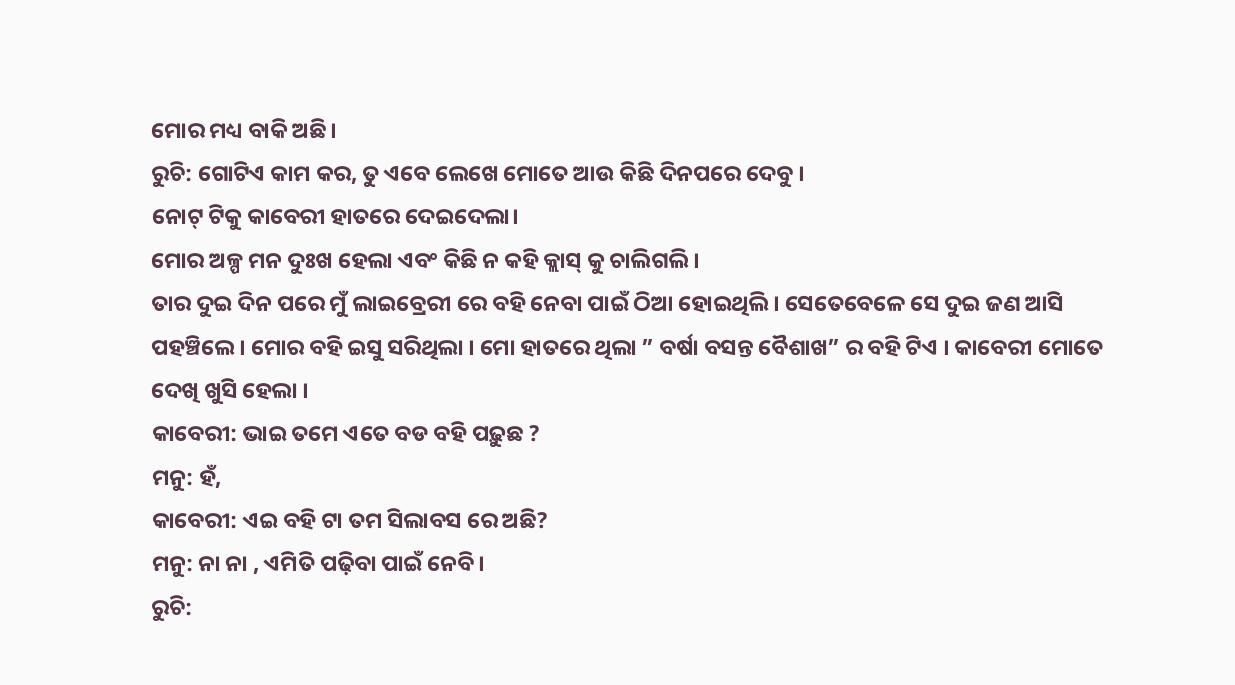ମୋର ମଧ୍ୟ ବାକି ଅଛି।
ରୁଚି: ଗୋଟିଏ କାମ କର, ତୁ ଏବେ ଲେଖେ ମୋତେ ଆଉ କିଛି ଦିନପରେ ଦେବୁ ।
ନୋଟ୍ ଟିକୁ କାବେରୀ ହାତରେ ଦେଇଦେଲା।
ମୋର ଅଳ୍ପ ମନ ଦୁଃଖ ହେଲା ଏବଂ କିଛି ନ କହି କ୍ଲାସ୍ କୁ ଚାଲିଗଲି ।
ତାର ଦୁଇ ଦିନ ପରେ ମୁଁ ଲାଇବ୍ରେରୀ ରେ ବହି ନେବା ପାଇଁ ଠିଆ ହୋଇଥିଲି । ସେତେବେଳେ ସେ ଦୁଇ ଜଣ ଆସି ପହଞ୍ଚିଲେ । ମୋର ବହି ଇସୁ ସରିଥିଲା । ମୋ ହାତରେ ଥିଲା ” ବର୍ଷା ବସନ୍ତ ବୈଶାଖ” ର ବହି ଟିଏ । କାବେରୀ ମୋତେ ଦେଖି ଖୁସି ହେଲା ।
କାବେରୀ: ଭାଇ ତମେ ଏତେ ବଡ ବହି ପଢ଼ୁଛ ?
ମନୁ: ହଁ,
କାବେରୀ: ଏଇ ବହି ଟା ତମ ସିଲାବସ ରେ ଅଛି?
ମନୁ: ନା ନା , ଏମିତି ପଢ଼ିବା ପାଇଁ ନେବି।
ରୁଚି: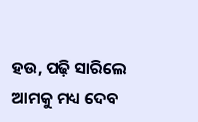ହଉ, ପଢ଼ି ସାରିଲେ ଆମକୁ ମଧ୍ୟ ଦେବ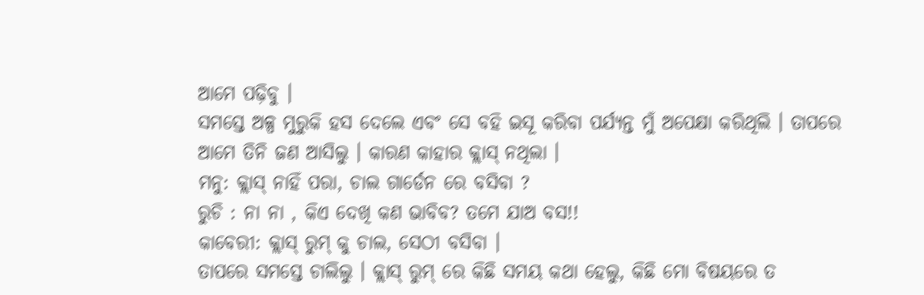ଆମେ ପଢ଼ିବୁ ।
ସମସ୍ତେ ଅଳ୍ପ ମୁରୁକି ହସ ଦେଲେ ଏବଂ ସେ ବହି ଇସୂ କରିବା ପର୍ଯ୍ୟନ୍ତ ମୁଁ ଅପେକ୍ଷା କରିଥିଲି । ତାପରେ ଆମେ ତିନି ଜଣ ଆସିଲୁ । କାରଣ କାହାର କ୍ଲାସ୍ ନଥିଲା ।
ମନୁ: କ୍ଲାସ୍ ନାହିଁ ପରା, ଚାଲ ଗାର୍ଡେନ ରେ ବସିବା ?
ରୁଚି : ନା ନା , କିଏ ଦେଖି କଣ ଭାବିବ? ତମେ ଯାଅ ବସ!!
କାବେରୀ: କ୍ଲାସ୍ ରୁମ୍ କୁ ଚାଲ, ସେଠୀ ବସିବା ।
ତାପରେ ସମସ୍ତେ ଚାଲିଲୁ । କ୍ଲାସ୍ ରୁମ୍ ରେ କିଛି ସମୟ କଥା ହେଲୁ, କିଛି ମୋ ବିଷୟରେ ତ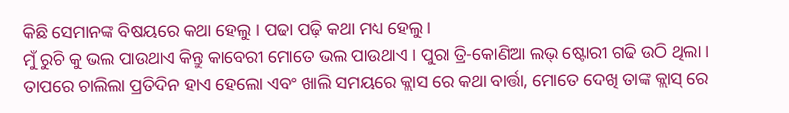କିଛି ସେମାନଙ୍କ ବିଷୟରେ କଥା ହେଲୁ । ପଢା ପଢ଼ି କଥା ମଧ୍ୟ ହେଲୁ।
ମୁଁ ରୁଚି କୁ ଭଲ ପାଉଥାଏ କିନ୍ତୁ କାବେରୀ ମୋତେ ଭଲ ପାଉଥାଏ । ପୁରା ତ୍ରି-କୋଣିଆ ଲଭ୍ ଷ୍ଟୋରୀ ଗଢି ଉଠି ଥିଲା । ତାପରେ ଚାଲିଲା ପ୍ରତିଦିନ ହାଏ ହେଲୋ ଏବଂ ଖାଲି ସମୟରେ କ୍ଲାସ ରେ କଥା ବାର୍ତ୍ତା, ମୋତେ ଦେଖି ତାଙ୍କ କ୍ଲାସ୍ ରେ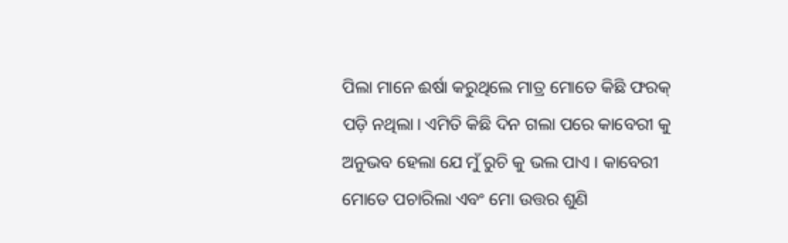ପିଲା ମାନେ ଈର୍ଷା କରୁଥିଲେ ମାତ୍ର ମୋତେ କିଛି ଫରକ୍ ପଡ଼ି ନଥିଲା। ଏମିତି କିଛି ଦିନ ଗଲା ପରେ କାବେରୀ କୁ ଅନୁଭବ ହେଲା ଯେ ମୁଁ ରୁଚି କୁ ଭଲ ପାଏ । କାବେରୀ ମୋତେ ପଚାରିଲା ଏବଂ ମୋ ଉତ୍ତର ଶୁଣି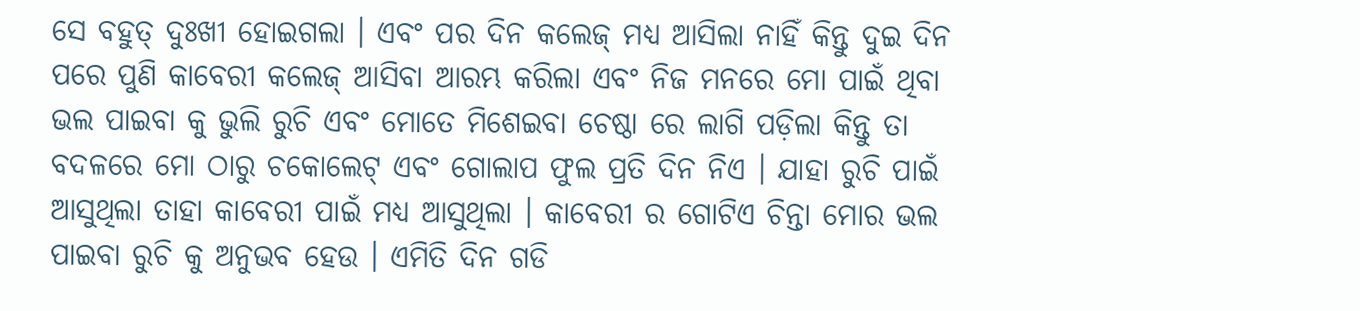ସେ ବହୁତ୍ ଦୁଃଖୀ ହୋଇଗଲା । ଏବଂ ପର ଦିନ କଲେଜ୍ ମଧ୍ୟ ଆସିଲା ନାହିଁ କିନ୍ତୁ ଦୁଇ ଦିନ ପରେ ପୁଣି କାବେରୀ କଲେଜ୍ ଆସିବା ଆରମ୍ଭ କରିଲା ଏବଂ ନିଜ ମନରେ ମୋ ପାଇଁ ଥିବା ଭଲ ପାଇବା କୁ ଭୁଲି ରୁଚି ଏବଂ ମୋତେ ମିଶେଇବା ଚେଷ୍ଠା ରେ ଲାଗି ପଡ଼ିଲା କିନ୍ତୁ ତା ବଦଳରେ ମୋ ଠାରୁ ଚକୋଲେଟ୍ ଏବଂ ଗୋଲାପ ଫୁଲ ପ୍ରତି ଦିନ ନିଏ । ଯାହା ରୁଚି ପାଇଁ ଆସୁଥିଲା ତାହା କାବେରୀ ପାଇଁ ମଧ୍ୟ ଆସୁଥିଲା । କାବେରୀ ର ଗୋଟିଏ ଚିନ୍ତା ମୋର ଭଲ ପାଇବା ରୁଚି କୁ ଅନୁଭବ ହେଉ । ଏମିତି ଦିନ ଗଡି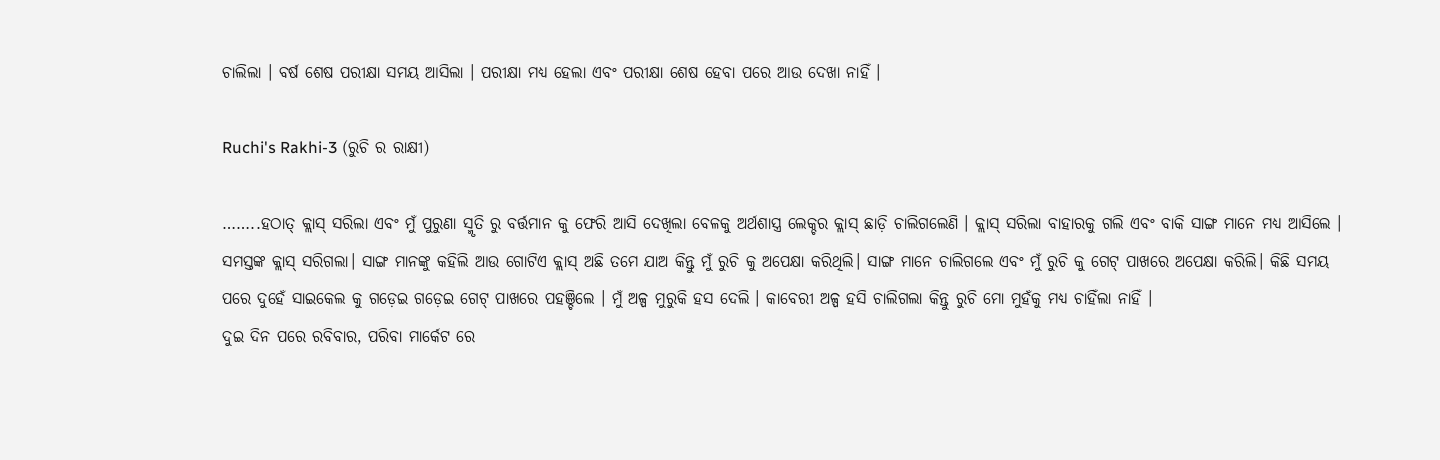ଚାଲିଲା । ବର୍ଷ ଶେଷ ପରୀକ୍ଷା ସମୟ ଆସିଲା । ପରୀକ୍ଷା ମଧ୍ୟ ହେଲା ଏବଂ ପରୀକ୍ଷା ଶେଷ ହେବା ପରେ ଆଉ ଦେଖା ନାହିଁ ।

Ruchi's Rakhi-3 (ରୁଚି ର ରାକ୍ଷୀ)

……..ହଠାତ୍ କ୍ଲାସ୍ ସରିଲା ଏବଂ ମୁଁ ପୁରୁଣା ସ୍ମୃତି ରୁ ବର୍ତ୍ତମାନ କୁ ଫେରି ଆସି ଦେଖିଲା ବେଳକୁ ଅର୍ଥଶାସ୍ତ୍ର ଲେକ୍ଚର କ୍ଲାସ୍ ଛାଡ଼ି ଚାଲିଗଲେଣି । କ୍ଲାସ୍ ସରିଲା ବାହାରକୁ ଗଲି ଏବଂ ବାକି ସାଙ୍ଗ ମାନେ ମଧ୍ୟ ଆସିଲେ । ସମସ୍ତଙ୍କ କ୍ଲାସ୍ ସରିଗଲା। ସାଙ୍ଗ ମାନଙ୍କୁ କହିଲି ଆଉ ଗୋଟିଏ କ୍ଲାସ୍ ଅଛି ତମେ ଯାଅ କିନ୍ତୁ ମୁଁ ରୁଚି କୁ ଅପେକ୍ଷା କରିଥିଲି। ସାଙ୍ଗ ମାନେ ଚାଲିଗଲେ ଏବଂ ମୁଁ ରୁଚି କୁ ଗେଟ୍ ପାଖରେ ଅପେକ୍ଷା କରିଲି। କିଛି ସମୟ ପରେ ଦୁହେଁ ସାଇକେଲ କୁ ଗଡ଼େଇ ଗଡ଼େଇ ଗେଟ୍ ପାଖରେ ପହଞ୍ଚିଲେ । ମୁଁ ଅଳ୍ପ ମୁରୁକି ହସ ଦେଲି । କାବେରୀ ଅଳ୍ପ ହସି ଚାଲିଗଲା କିନ୍ତୁ ରୁଚି ମୋ ମୁହଁକୁ ମଧ୍ୟ ଚାହିଁଲା ନାହିଁ ।
ଦୁଇ ଦିନ ପରେ ରବିବାର, ପରିବା ମାର୍କେଟ ରେ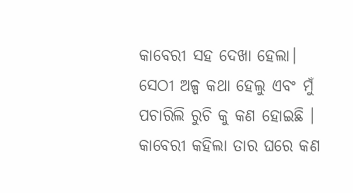କାବେରୀ ସହ ଦେଖା ହେଲା। ସେଠୀ ଅଳ୍ପ କଥା ହେଲୁ ଏବଂ ମୁଁ ପଚାରିଲି ରୁଚି କୁ କଣ ହୋଇଛି । କାବେରୀ କହିଲା ତାର ଘରେ କଣ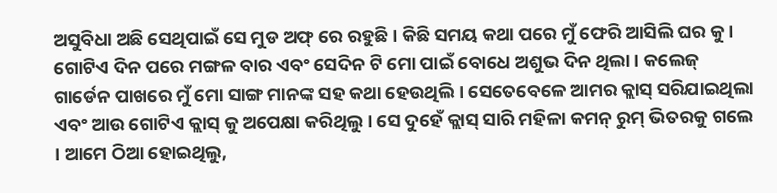ଅସୁବିଧା ଅଛି ସେଥିପାଇଁ ସେ ମୁଡ ଅଫ୍ ରେ ରହୁଛି । କିଛି ସମୟ କଥା ପରେ ମୁଁ ଫେରି ଆସିଲି ଘର କୁ।
ଗୋଟିଏ ଦିନ ପରେ ମଙ୍ଗଳ ବାର ଏବଂ ସେଦିନ ଟି ମୋ ପାଇଁ ବୋଧେ ଅଶୁଭ ଦିନ ଥିଲା । କଲେଜ୍ ଗାର୍ଡେନ ପାଖରେ ମୁଁ ମୋ ସାଙ୍ଗ ମାନଙ୍କ ସହ କଥା ହେଉଥିଲି । ସେତେବେଳେ ଆମର କ୍ଲାସ୍ ସରିଯାଇଥିଲା ଏବଂ ଆଉ ଗୋଟିଏ କ୍ଲାସ୍ କୁ ଅପେକ୍ଷା କରିଥିଲୁ । ସେ ଦୁହେଁ କ୍ଲାସ୍ ସାରି ମହିଳା କମନ୍ ରୁମ୍ ଭିତରକୁ ଗଲେ । ଆମେ ଠିଆ ହୋଇଥିଲୁ,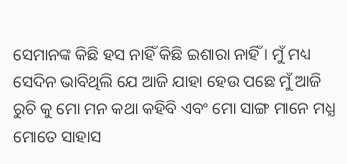ସେମାନଙ୍କ କିଛି ହସ ନାହିଁ କିଛି ଇଶାରା ନାହିଁ । ମୁଁ ମଧ୍ୟ ସେଦିନ ଭାବିଥିଲି ଯେ ଆଜି ଯାହା ହେଉ ପଛେ ମୁଁ ଆଜି ରୁଚି କୁ ମୋ ମନ କଥା କହିବି ଏବଂ ମୋ ସାଙ୍ଗ ମାନେ ମଧ୍ଯ ମୋତେ ସାହାସ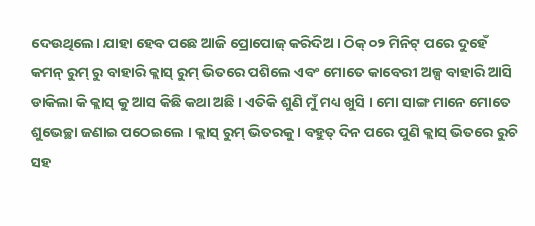ଦେଉଥିଲେ। ଯାହା ହେବ ପଛେ ଆଜି ପ୍ରୋପୋଜ୍ କରିଦିଅ । ଠିକ୍ ୦୨ ମିନିଟ୍ ପରେ ଦୁହେଁ କମନ୍ ରୁମ୍ ରୁ ବାହାରି କ୍ଲାସ୍ ରୁମ୍ ଭିତରେ ପଶିଲେ ଏବଂ ମୋତେ କାବେରୀ ଅଳ୍ପ ବାହାରି ଆସି ଡାକିଲା କି କ୍ଲାସ୍ କୁ ଆସ କିଛି କଥା ଅଛି । ଏତିକି ଶୁଣି ମୁଁ ମଧ୍ୟ ଖୁସି । ମୋ ସାଙ୍ଗ ମାନେ ମୋତେ ଶୁଭେଚ୍ଛା ଜଣାଇ ପଠେଇଲେ । କ୍ଲାସ୍ ରୁମ୍ ଭିତରକୁ। ବହୁତ୍ ଦିନ ପରେ ପୁଣି କ୍ଲାସ୍ ଭିତରେ ରୁଚି ସହ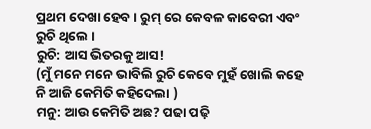ପ୍ରଥମ ଦେଖା ହେବ । ରୁମ୍ ରେ କେବଳ କାବେରୀ ଏବଂ ରୁଚି ଥିଲେ ।
ରୁଚି: ଆସ ଭିତରକୁ ଆସ!
(ମୁଁ ମନେ ମନେ ଭାବିଲି ରୁଚି କେବେ ମୁହଁ ଖୋଲି କହେ ନି ଆଜି କେମିତି କହିଦେଲା )
ମନୁ: ଆଉ କେମିତି ଅଛ? ପଢା ପଢ଼ି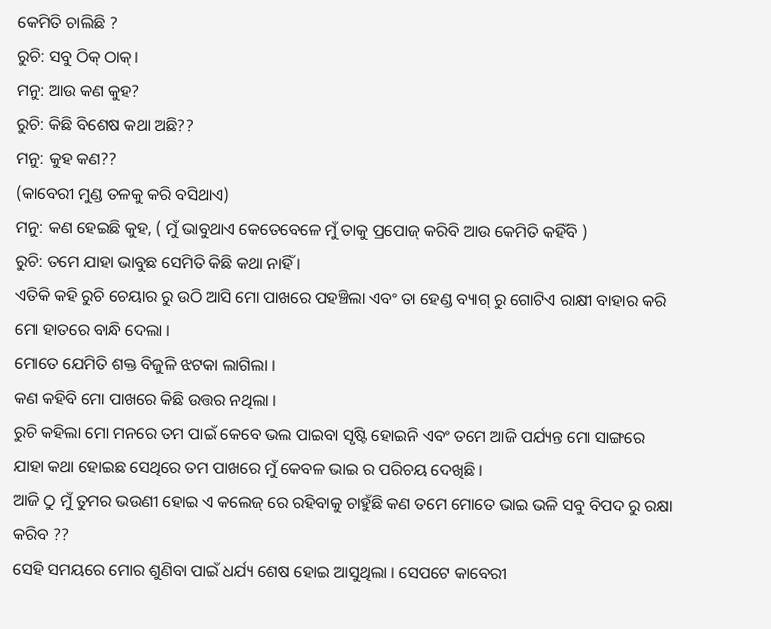କେମିତି ଚାଲିଛି ?
ରୁଚି: ସବୁ ଠିକ୍ ଠାକ୍।
ମନୁ: ଆଉ କଣ କୁହ?
ରୁଚି: କିଛି ବିଶେଷ କଥା ଅଛି??
ମନୁ: କୁହ କଣ??
(କାବେରୀ ମୁଣ୍ଡ ତଳକୁ କରି ବସିଥାଏ)
ମନୁ: କଣ ହେଇଛି କୁହ, ( ମୁଁ ଭାବୁଥାଏ କେତେବେଳେ ମୁଁ ତାକୁ ପ୍ରପୋଜ୍ କରିବି ଆଉ କେମିତି କହିଁବି )
ରୁଚି: ତମେ ଯାହା ଭାବୁଛ ସେମିତି କିଛି କଥା ନାହିଁ ।
ଏତିକି କହି ରୁଚି ଚେୟାର ରୁ ଉଠି ଆସି ମୋ ପାଖରେ ପହଞ୍ଚିଲା ଏବଂ ତା ହେଣ୍ଡ ବ୍ୟାଗ୍ ରୁ ଗୋଟିଏ ରାକ୍ଷୀ ବାହାର କରି ମୋ ହାତରେ ବାନ୍ଧି ଦେଲା ।
ମୋତେ ଯେମିତି ଶକ୍ତ ବିଜୁଳି ଝଟକା ଲାଗିଲା ।
କଣ କହିବି ମୋ ପାଖରେ କିଛି ଉତ୍ତର ନଥିଲା ।
ରୁଚି କହିଲା ମୋ ମନରେ ତମ ପାଇଁ କେବେ ଭଲ ପାଇବା ସୃଷ୍ଟି ହୋଇନି ଏବଂ ତମେ ଆଜି ପର୍ଯ୍ୟନ୍ତ ମୋ ସାଙ୍ଗରେ ଯାହା କଥା ହୋଇଛ ସେଥିରେ ତମ ପାଖରେ ମୁଁ କେବଳ ଭାଇ ର ପରିଚୟ ଦେଖିଛି ।
ଆଜି ଠୁ ମୁଁ ତୁମର ଭଉଣୀ ହୋଇ ଏ କଲେଜ୍ ରେ ରହିବାକୁ ଚାହୁଁଛି କଣ ତମେ ମୋତେ ଭାଇ ଭଳି ସବୁ ବିପଦ ରୁ ରକ୍ଷା କରିବ ??
ସେହି ସମୟରେ ମୋର ଶୁଣିବା ପାଇଁ ଧର୍ଯ୍ୟ ଶେଷ ହୋଇ ଆସୁଥିଲା । ସେପଟେ କାବେରୀ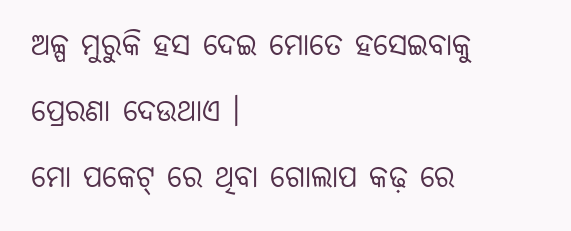ଅଳ୍ପ ମୁରୁକି ହସ ଦେଇ ମୋତେ ହସେଇବାକୁ ପ୍ରେରଣା ଦେଉଥାଏ ।
ମୋ ପକେଟ୍ ରେ ଥିବା ଗୋଲାପ କଢ଼ ରେ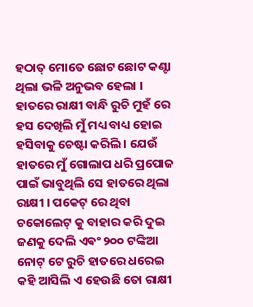ହଠାତ୍ ମୋତେ ଛୋଟ ଛୋଟ କଣ୍ଟା ଥିଲା ଭଳି ଅନୁଭବ ହେଲା ।
ହାତରେ ରାକ୍ଷୀ ବାନ୍ଧି ରୁଚି ମୁହଁ ରେ ହସ ଦେଖିଲି ମୁଁ ମଧ୍ୟ ବାଧ୍ୟ ହୋଇ ହସିବାକୁ ଚେଷ୍ଟା କରିଲି । ଯେଉଁ ହାତରେ ମୁଁ ଗୋଲାପ ଧରି ପ୍ରପୋଜ ପାଇଁ ଭାବୁଥିଲି ସେ ହାତରେ ଥିଲା ରାକ୍ଷୀ । ପକେଟ୍ ରେ ଥିବା ଚକୋଲେଟ୍ କୁ ବାହାର କରି ଦୁଇ ଜଣକୁ ଦେଲି ଏଵଂ ୨୦୦ ଟଙ୍କିଆ ନୋଟ୍ ଟେ ରୁଚି ହାତରେ ଧରେଇ କହି ଆସିଲି ଏ ହେଉଛି ତୋ ରାକ୍ଷୀ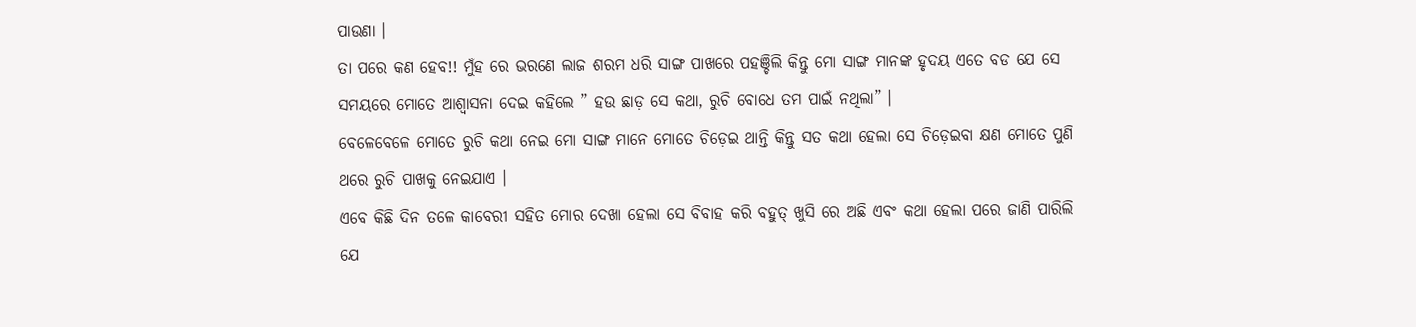ପାଉଣା ।
ତା ପରେ କଣ ହେବ!! ମୁଁହ ରେ ଭରଣେ ଲାଜ ଶରମ ଧରି ସାଙ୍ଗ ପାଖରେ ପହଞ୍ଚିଲି କିନ୍ତୁ ମୋ ସାଙ୍ଗ ମାନଙ୍କ ହୃଦୟ ଏତେ ବଡ ଯେ ସେ ସମୟରେ ମୋତେ ଆଶ୍ୱାସନା ଦେଇ କହିଲେ ” ହଉ ଛାଡ଼ ସେ କଥା, ରୁଚି ବୋଧେ ତମ ପାଇଁ ନଥିଲା” ।
ବେଳେବେଳେ ମୋତେ ରୁଚି କଥା ନେଇ ମୋ ସାଙ୍ଗ ମାନେ ମୋତେ ଚିଡ଼େଇ ଥାନ୍ତି କିନ୍ତୁ ସତ କଥା ହେଲା ସେ ଚିଡ଼େଇବା କ୍ଷଣ ମୋତେ ପୁଣି ଥରେ ରୁଚି ପାଖକୁ ନେଇଯାଏ ।
ଏବେ କିଛି ଦିନ ତଳେ କାବେରୀ ସହିତ ମୋର ଦେଖା ହେଲା ସେ ବିବାହ କରି ବହୁତ୍ ଖୁସି ରେ ଅଛି ଏବଂ କଥା ହେଲା ପରେ ଜାଣି ପାରିଲି ଯେ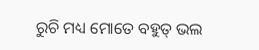ରୁଚି ମଧ୍ୟ ମୋତେ ବହୁତ୍ ଭଲ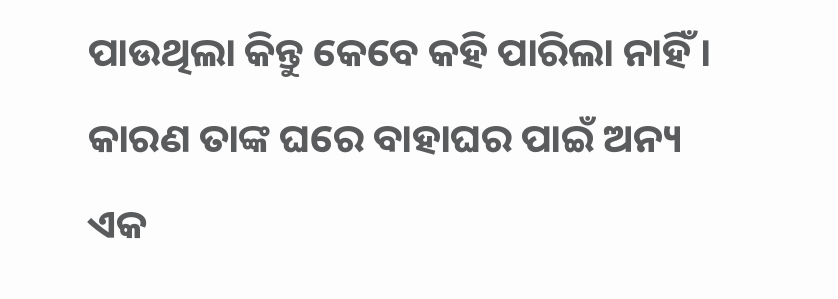ପାଉଥିଲା କିନ୍ତୁ କେବେ କହି ପାରିଲା ନାହିଁ । କାରଣ ତାଙ୍କ ଘରେ ବାହାଘର ପାଇଁ ଅନ୍ୟ ଏକ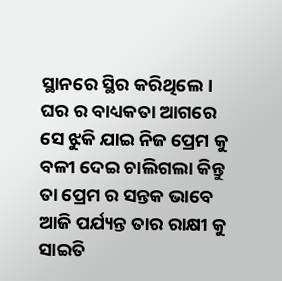ସ୍ଥାନରେ ସ୍ଥିର କରିଥିଲେ। ଘର ର ବାଧ୍ୟକତା ଆଗରେ ସେ ଝୁକି ଯାଇ ନିଜ ପ୍ରେମ କୁ ବଳୀ ଦେଇ ଚାଲିଗଲା କିନ୍ତୁ ତା ପ୍ରେମ ର ସନ୍ତକ ଭାବେ ଆଜି ପର୍ଯ୍ୟନ୍ତ ତାର ରାକ୍ଷୀ କୁ ସାଇତି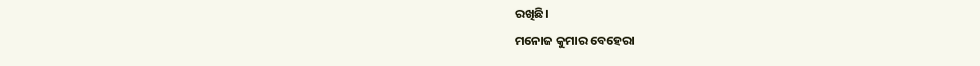ରଖିଛି।
ମନୋଜ କୁମାର ବେହେରା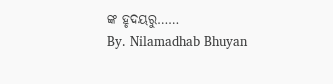ଙ୍କ ହୃଦୟରୁ……
By. Nilamadhab Bhuyan